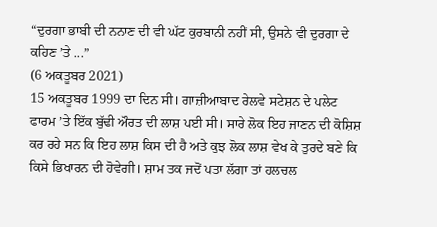“ਦੁਰਗਾ ਭਾਬੀ ਦੀ ਨਨਾਣ ਦੀ ਵੀ ਘੱਟ ਕੁਰਬਾਨੀ ਨਹੀਂ ਸੀ, ਉਸਨੇ ਵੀ ਦੁਰਗਾ ਦੇ ਕਹਿਣ ’ਤੇ ...”
(6 ਅਕਤੂਬਰ 2021)
15 ਅਕਤੂਬਰ 1999 ਦਾ ਦਿਨ ਸੀ। ਗਾਜ਼ੀਆਬਾਦ ਰੇਲਵੇ ਸਟੇਸ਼ਨ ਦੇ ਪਲੇਟ ਫਾਰਮ ’ਤੇ ਇੱਕ ਬੁੱਢੀ ਔਰਤ ਦੀ ਲਾਸ਼ ਪਈ ਸੀ। ਸਾਰੇ ਲੋਕ ਇਹ ਜਾਣਨ ਦੀ ਕੋਸ਼ਿਸ਼ ਕਰ ਰਹੇ ਸਨ ਕਿ ਇਹ ਲਾਸ਼ ਕਿਸ ਦੀ ਹੈ ਅਤੇ ਕੁਝ ਲੋਕ ਲਾਸ਼ ਵੇਖ ਕੇ ਤੁਰਦੇ ਬਣੇ ਕਿ ਕਿਸੇ ਭਿਖਾਰਨ ਦੀ ਹੋਵੇਗੀ। ਸ਼ਾਮ ਤਕ ਜਦੋਂ ਪਤਾ ਲੱਗਾ ਤਾਂ ਹਲਚਲ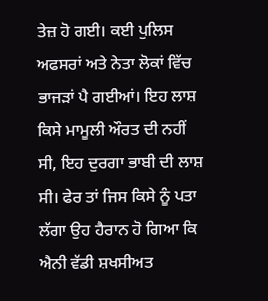ਤੇਜ਼ ਹੋ ਗਈ। ਕਈ ਪੁਲਿਸ ਅਫਸਰਾਂ ਅਤੇ ਨੇਤਾ ਲੋਕਾਂ ਵਿੱਚ ਭਾਜੜਾਂ ਪੈ ਗਈਆਂ। ਇਹ ਲਾਸ਼ ਕਿਸੇ ਮਾਮੂਲੀ ਔਰਤ ਦੀ ਨਹੀਂ ਸੀ, ਇਹ ਦੁਰਗਾ ਭਾਬੀ ਦੀ ਲਾਸ਼ ਸੀ। ਫੇਰ ਤਾਂ ਜਿਸ ਕਿਸੇ ਨੂੰ ਪਤਾ ਲੱਗਾ ਉਹ ਹੈਰਾਨ ਹੋ ਗਿਆ ਕਿ ਐਨੀ ਵੱਡੀ ਸ਼ਖਸੀਅਤ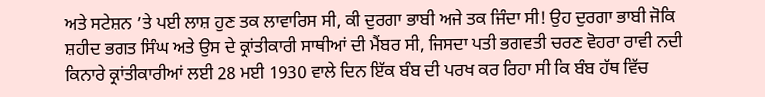ਅਤੇ ਸਟੇਸ਼ਨ ’ਤੇ ਪਈ ਲਾਸ਼ ਹੁਣ ਤਕ ਲਾਵਾਰਿਸ ਸੀ, ਕੀ ਦੁਰਗਾ ਭਾਬੀ ਅਜੇ ਤਕ ਜਿੰਦਾ ਸੀ! ਉਹ ਦੁਰਗਾ ਭਾਬੀ ਜੋਕਿ ਸ਼ਹੀਦ ਭਗਤ ਸਿੰਘ ਅਤੇ ਉਸ ਦੇ ਕ੍ਰਾਂਤੀਕਾਰੀ ਸਾਥੀਆਂ ਦੀ ਮੈਂਬਰ ਸੀ, ਜਿਸਦਾ ਪਤੀ ਭਗਵਤੀ ਚਰਣ ਵੋਹਰਾ ਰਾਵੀ ਨਦੀ ਕਿਨਾਰੇ ਕ੍ਰਾਂਤੀਕਾਰੀਆਂ ਲਈ 28 ਮਈ 1930 ਵਾਲੇ ਦਿਨ ਇੱਕ ਬੰਬ ਦੀ ਪਰਖ ਕਰ ਰਿਹਾ ਸੀ ਕਿ ਬੰਬ ਹੱਥ ਵਿੱਚ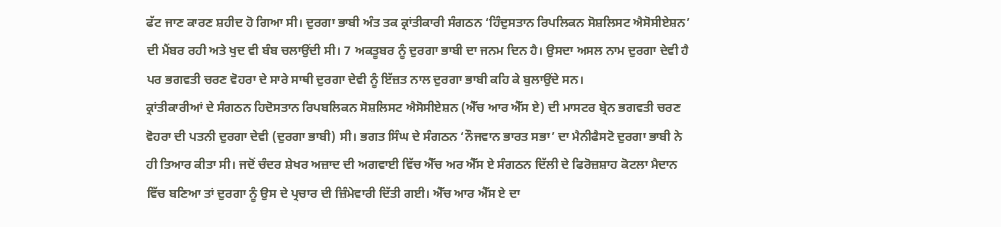ਫੱਟ ਜਾਣ ਕਾਰਣ ਸ਼ਹੀਦ ਹੋ ਗਿਆ ਸੀ। ਦੁਰਗਾ ਭਾਬੀ ਅੰਤ ਤਕ ਕ੍ਰਾਂਤੀਕਾਰੀ ਸੰਗਠਨ ‘ਹਿੰਦੁਸਤਾਨ ਰਿਪਲਿਕਨ ਸੋਸ਼ਲਿਸਟ ਐਸੋਸੀਏਸ਼ਨ’ ਦੀ ਮੈਂਬਰ ਰਹੀ ਅਤੇ ਖੁਦ ਵੀ ਬੰਬ ਚਲਾਉਂਦੀ ਸੀ। 7 ਅਕਤੂਬਰ ਨੂੰ ਦੁਰਗਾ ਭਾਬੀ ਦਾ ਜਨਮ ਦਿਨ ਹੈ। ਉਸਦਾ ਅਸਲ ਨਾਮ ਦੁਰਗਾ ਦੇਵੀ ਹੈ ਪਰ ਭਗਵਤੀ ਚਰਣ ਵੋਹਰਾ ਦੇ ਸਾਰੇ ਸਾਥੀ ਦੁਰਗਾ ਦੇਵੀ ਨੂੰ ਇੱਜ਼ਤ ਨਾਲ ਦੁਰਗਾ ਭਾਬੀ ਕਹਿ ਕੇ ਬੁਲਾਉਂਦੇ ਸਨ।
ਕ੍ਰਾਂਤੀਕਾਰੀਆਂ ਦੇ ਸੰਗਠਨ ਹਿਦੋਸਤਾਨ ਰਿਪਬਲਿਕਨ ਸੋਸ਼ਲਿਸਟ ਐਸੋਸੀਏਸ਼ਨ (ਐੱਚ ਆਰ ਐੱਸ ਏ) ਦੀ ਮਾਸਟਰ ਬ੍ਰੇਨ ਭਗਵਤੀ ਚਰਣ ਵੋਹਰਾ ਦੀ ਪਤਨੀ ਦੁਰਗਾ ਦੇਵੀ (ਦੁਰਗਾ ਭਾਬੀ) ਸੀ। ਭਗਤ ਸਿੰਘ ਦੇ ਸੰਗਠਨ ‘ਨੌਜਵਾਨ ਭਾਰਤ ਸਭਾ’ ਦਾ ਮੈਨੀਫੈਸਟੋ ਦੁਰਗਾ ਭਾਬੀ ਨੇ ਹੀ ਤਿਆਰ ਕੀਤਾ ਸੀ। ਜਦੋਂ ਚੰਦਰ ਸ਼ੇਖਰ ਅਜ਼ਾਦ ਦੀ ਅਗਵਾਈ ਵਿੱਚ ਐੱਚ ਅਰ ਐੱਸ ਏ ਸੰਗਠਨ ਦਿੱਲੀ ਦੇ ਫਿਰੋਜ਼ਸ਼ਾਹ ਕੋਟਲਾ ਮੈਦਾਨ ਵਿੱਚ ਬਣਿਆ ਤਾਂ ਦੁਰਗਾ ਨੂੰ ਉਸ ਦੇ ਪ੍ਰਚਾਰ ਦੀ ਜ਼ਿੰਮੇਵਾਰੀ ਦਿੱਤੀ ਗਈ। ਐੱਚ ਆਰ ਐੱਸ ਏ ਦਾ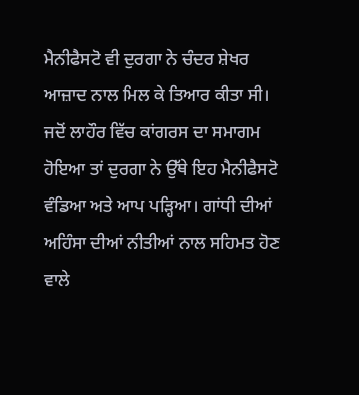ਮੈਨੀਫੈਸਟੋ ਵੀ ਦੁਰਗਾ ਨੇ ਚੰਦਰ ਸ਼ੇਖਰ ਆਜ਼ਾਦ ਨਾਲ ਮਿਲ ਕੇ ਤਿਆਰ ਕੀਤਾ ਸੀ। ਜਦੋਂ ਲਾਹੌਰ ਵਿੱਚ ਕਾਂਗਰਸ ਦਾ ਸਮਾਗਮ ਹੋਇਆ ਤਾਂ ਦੁਰਗਾ ਨੇ ਉੱਥੇ ਇਹ ਮੈਨੀਫੈਸਟੋ ਵੰਡਿਆ ਅਤੇ ਆਪ ਪੜ੍ਹਿਆ। ਗਾਂਧੀ ਦੀਆਂ ਅਹਿੰਸਾ ਦੀਆਂ ਨੀਤੀਆਂ ਨਾਲ ਸਹਿਮਤ ਹੋਣ ਵਾਲੇ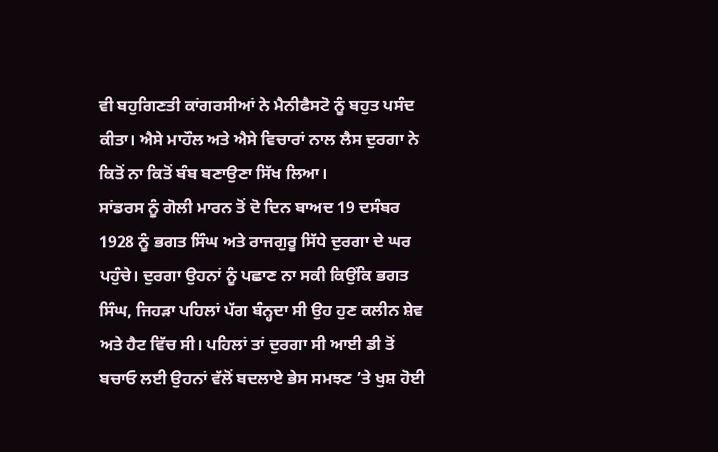ਵੀ ਬਹੁਗਿਣਤੀ ਕਾਂਗਰਸੀਆਂ ਨੇ ਮੈਨੀਫੈਸਟੋ ਨੂੰ ਬਹੁਤ ਪਸੰਦ ਕੀਤਾ। ਐਸੇ ਮਾਹੌਲ ਅਤੇ ਐਸੇ ਵਿਚਾਰਾਂ ਨਾਲ ਲੈਸ ਦੁਰਗਾ ਨੇ ਕਿਤੋਂ ਨਾ ਕਿਤੋਂ ਬੰਬ ਬਣਾਉਣਾ ਸਿੱਖ ਲਿਆ।
ਸਾਂਡਰਸ ਨੂੰ ਗੋਲੀ ਮਾਰਨ ਤੋਂ ਦੋ ਦਿਨ ਬਾਅਦ 19 ਦਸੰਬਰ 1928 ਨੂੰ ਭਗਤ ਸਿੰਘ ਅਤੇ ਰਾਜਗੁਰੂ ਸਿੱਧੇ ਦੁਰਗਾ ਦੇ ਘਰ ਪਹੁੰਚੇ। ਦੁਰਗਾ ਉਹਨਾਂ ਨੂੰ ਪਛਾਣ ਨਾ ਸਕੀ ਕਿਉਂਕਿ ਭਗਤ ਸਿੰਘ, ਜਿਹੜਾ ਪਹਿਲਾਂ ਪੱਗ ਬੰਨ੍ਹਦਾ ਸੀ ਉਹ ਹੁਣ ਕਲੀਨ ਸ਼ੇਵ ਅਤੇ ਹੈਟ ਵਿੱਚ ਸੀ। ਪਹਿਲਾਂ ਤਾਂ ਦੁਰਗਾ ਸੀ ਆਈ ਡੀ ਤੋਂ ਬਚਾਓ ਲਈ ਉਹਨਾਂ ਵੱਲੋਂ ਬਦਲਾਏ ਭੇਸ ਸਮਝਣ ’ਤੇ ਖੁਸ਼ ਹੋਈ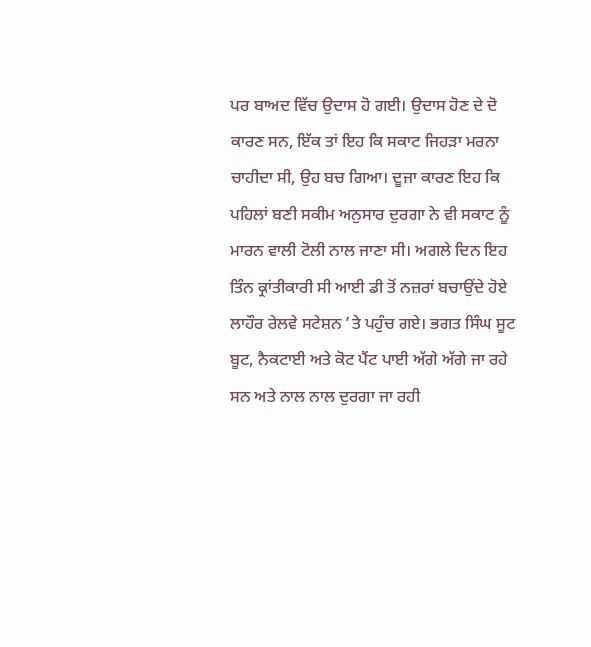ਪਰ ਬਾਅਦ ਵਿੱਚ ਉਦਾਸ ਹੋ ਗਈ। ਉਦਾਸ ਹੋਣ ਦੇ ਦੋ ਕਾਰਣ ਸਨ, ਇੱਕ ਤਾਂ ਇਹ ਕਿ ਸਕਾਟ ਜਿਹੜਾ ਮਰਨਾ ਚਾਹੀਦਾ ਸੀ, ਉਹ ਬਚ ਗਿਆ। ਦੂਜਾ ਕਾਰਣ ਇਹ ਕਿ ਪਹਿਲਾਂ ਬਣੀ ਸਕੀਮ ਅਨੁਸਾਰ ਦੁਰਗਾ ਨੇ ਵੀ ਸਕਾਟ ਨੂੰ ਮਾਰਨ ਵਾਲੀ ਟੋਲੀ ਨਾਲ ਜਾਣਾ ਸੀ। ਅਗਲੇ ਦਿਨ ਇਹ ਤਿੰਨ ਕ੍ਰਾਂਤੀਕਾਰੀ ਸੀ ਆਈ ਡੀ ਤੋਂ ਨਜ਼ਰਾਂ ਬਚਾਉਂਦੇ ਹੋਏ ਲਾਹੌਰ ਰੇਲਵੇ ਸਟੇਸ਼ਨ ’ਤੇ ਪਹੁੰਚ ਗਏ। ਭਗਤ ਸਿੰਘ ਸੂਟ ਬੂਟ, ਨੈਕਟਾਈ ਅਤੇ ਕੋਟ ਪੈਂਟ ਪਾਈ ਅੱਗੇ ਅੱਗੇ ਜਾ ਰਹੇ ਸਨ ਅਤੇ ਨਾਲ ਨਾਲ ਦੁਰਗਾ ਜਾ ਰਹੀ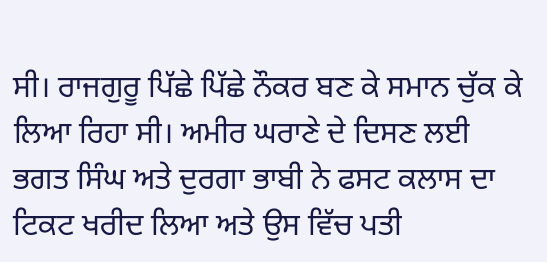ਸੀ। ਰਾਜਗੁਰੂ ਪਿੱਛੇ ਪਿੱਛੇ ਨੌਕਰ ਬਣ ਕੇ ਸਮਾਨ ਚੁੱਕ ਕੇ ਲਿਆ ਰਿਹਾ ਸੀ। ਅਮੀਰ ਘਰਾਣੇ ਦੇ ਦਿਸਣ ਲਈ ਭਗਤ ਸਿੰਘ ਅਤੇ ਦੁਰਗਾ ਭਾਬੀ ਨੇ ਫਸਟ ਕਲਾਸ ਦਾ ਟਿਕਟ ਖਰੀਦ ਲਿਆ ਅਤੇ ਉਸ ਵਿੱਚ ਪਤੀ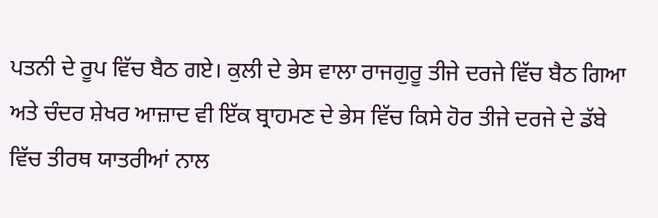ਪਤਨੀ ਦੇ ਰੂਪ ਵਿੱਚ ਬੈਠ ਗਏ। ਕੁਲੀ ਦੇ ਭੇਸ ਵਾਲਾ ਰਾਜਗੁਰੂ ਤੀਜੇ ਦਰਜੇ ਵਿੱਚ ਬੈਠ ਗਿਆ ਅਤੇ ਚੰਦਰ ਸ਼ੇਖਰ ਆਜ਼ਾਦ ਵੀ ਇੱਕ ਬ੍ਰਾਹਮਣ ਦੇ ਭੇਸ ਵਿੱਚ ਕਿਸੇ ਹੋਰ ਤੀਜੇ ਦਰਜੇ ਦੇ ਡੱਬੇ ਵਿੱਚ ਤੀਰਥ ਯਾਤਰੀਆਂ ਨਾਲ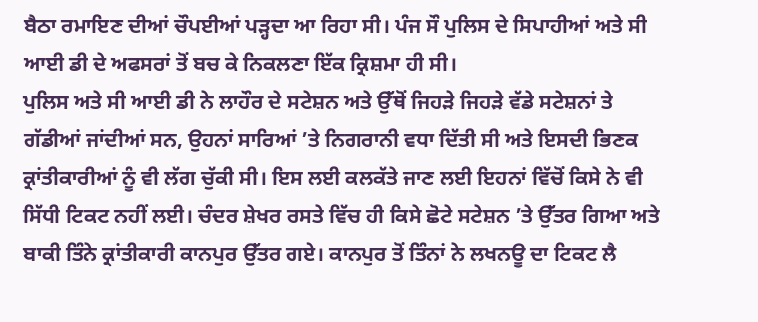ਬੈਠਾ ਰਮਾਇਣ ਦੀਆਂ ਚੌਪਈਆਂ ਪੜ੍ਹਦਾ ਆ ਰਿਹਾ ਸੀ। ਪੰਜ ਸੌ ਪੁਲਿਸ ਦੇ ਸਿਪਾਹੀਆਂ ਅਤੇ ਸੀ ਆਈ ਡੀ ਦੇ ਅਫਸਰਾਂ ਤੋਂ ਬਚ ਕੇ ਨਿਕਲਣਾ ਇੱਕ ਕ੍ਰਿਸ਼ਮਾ ਹੀ ਸੀ।
ਪੁਲਿਸ ਅਤੇ ਸੀ ਆਈ ਡੀ ਨੇ ਲਾਹੌਰ ਦੇ ਸਟੇਸ਼ਨ ਅਤੇ ਉੱਥੋਂ ਜਿਹੜੇ ਜਿਹੜੇ ਵੱਡੇ ਸਟੇਸ਼ਨਾਂ ਤੇ ਗੱਡੀਆਂ ਜਾਂਦੀਆਂ ਸਨ, ਉਹਨਾਂ ਸਾਰਿਆਂ ’ਤੇ ਨਿਗਰਾਨੀ ਵਧਾ ਦਿੱਤੀ ਸੀ ਅਤੇ ਇਸਦੀ ਭਿਣਕ ਕ੍ਰਾਂਤੀਕਾਰੀਆਂ ਨੂੰ ਵੀ ਲੱਗ ਚੁੱਕੀ ਸੀ। ਇਸ ਲਈ ਕਲਕੱਤੇ ਜਾਣ ਲਈ ਇਹਨਾਂ ਵਿੱਚੋਂ ਕਿਸੇ ਨੇ ਵੀ ਸਿੱਧੀ ਟਿਕਟ ਨਹੀਂ ਲਈ। ਚੰਦਰ ਸ਼ੇਖਰ ਰਸਤੇ ਵਿੱਚ ਹੀ ਕਿਸੇ ਛੋਟੇ ਸਟੇਸ਼ਨ ’ਤੇ ਉੱਤਰ ਗਿਆ ਅਤੇ ਬਾਕੀ ਤਿੰਨੇ ਕ੍ਰਾਂਤੀਕਾਰੀ ਕਾਨਪੁਰ ਉੱਤਰ ਗਏ। ਕਾਨਪੁਰ ਤੋਂ ਤਿੰਨਾਂ ਨੇ ਲਖਨਊ ਦਾ ਟਿਕਟ ਲੈ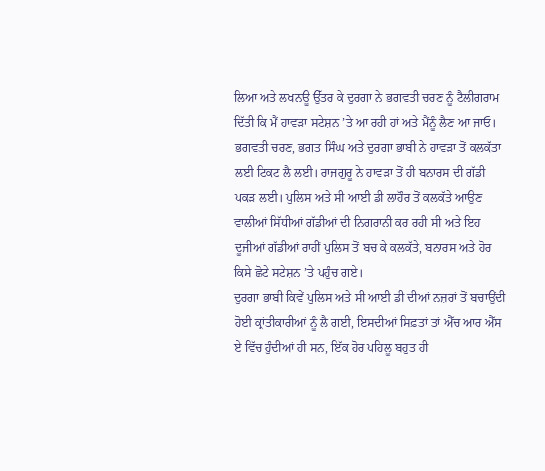ਲਿਆ ਅਤੇ ਲਖਨਊ ਉੱਤਰ ਕੇ ਦੁਰਗਾ ਨੇ ਭਗਵਤੀ ਚਰਣ ਨੂੰ ਟੈਲੀਗਰਾਮ ਦਿੱਤੀ ਕਿ ਮੈਂ ਹਾਵੜਾ ਸਟੇਸ਼ਨ ’ਤੇ ਆ ਰਹੀ ਹਾਂ ਅਤੇ ਮੈਂਨੂੰ ਲੈਣ ਆ ਜਾਓ। ਭਗਵਤੀ ਚਰਣ, ਭਗਤ ਸਿੰਘ ਅਤੇ ਦੁਰਗਾ ਭਾਬੀ ਨੇ ਹਾਵੜਾ ਤੋਂ ਕਲਕੱਤਾ ਲਈ ਟਿਕਟ ਲੈ ਲਈ। ਰਾਜਗੁਰੂ ਨੇ ਹਾਵੜਾ ਤੋਂ ਹੀ ਬਨਾਰਸ ਦੀ ਗੱਡੀ ਪਕੜ ਲਈ। ਪੁਲਿਸ ਅਤੇ ਸੀ ਆਈ ਡੀ ਲਾਹੌਰ ਤੋਂ ਕਲਕੱਤੇ ਆਉਣ ਵਾਲੀਆਂ ਸਿੱਧੀਆਂ ਗੱਡੀਆਂ ਦੀ ਨਿਗਰਾਨੀ ਕਰ ਰਹੀ ਸੀ ਅਤੇ ਇਹ ਦੂਜੀਆਂ ਗੱਡੀਆਂ ਰਾਹੀਂ ਪੁਲਿਸ ਤੋਂ ਬਚ ਕੇ ਕਲਕੱਤੇ, ਬਨਾਰਸ ਅਤੇ ਹੋਰ ਕਿਸੇ ਛੋਟੇ ਸਟੇਸ਼ਨ ’ਤੇ ਪਹੁੰਚ ਗਏ।
ਦੁਰਗਾ ਭਾਬੀ ਕਿਵੇਂ ਪੁਲਿਸ ਅਤੇ ਸੀ ਆਈ ਡੀ ਦੀਆਂ ਨਜ਼ਰਾਂ ਤੋਂ ਬਚਾਉਂਦੀ ਹੋਈ ਕ੍ਰਾਂਤੀਕਾਰੀਆਂ ਨੂੰ ਲੈ ਗਈ, ਇਸਦੀਆਂ ਸਿਫ਼ਤਾਂ ਤਾਂ ਐੱਚ ਆਰ ਐੱਸ ਏ ਵਿੱਚ ਹੁੰਦੀਆਂ ਹੀ ਸਨ, ਇੱਕ ਹੋਰ ਪਹਿਲੂ ਬਹੁਤ ਹੀ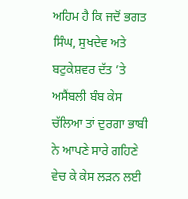ਅਹਿਮ ਹੈ ਕਿ ਜਦੋਂ ਭਗਤ ਸਿੰਘ, ਸੁਖਦੇਵ ਅਤੇ ਬਟੁਕੇਸ਼ਵਰ ਦੱਤ ’ਤੇ ਅਸੈਂਬਲੀ ਬੰਬ ਕੇਸ ਚੱਲਿਆ ਤਾਂ ਦੁਰਗਾ ਭਾਬੀ ਨੇ ਆਪਣੇ ਸਾਰੇ ਗਹਿਣੇ ਵੇਚ ਕੇ ਕੇਸ ਲੜਨ ਲਈ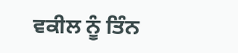ਵਕੀਲ ਨੂੰ ਤਿੰਨ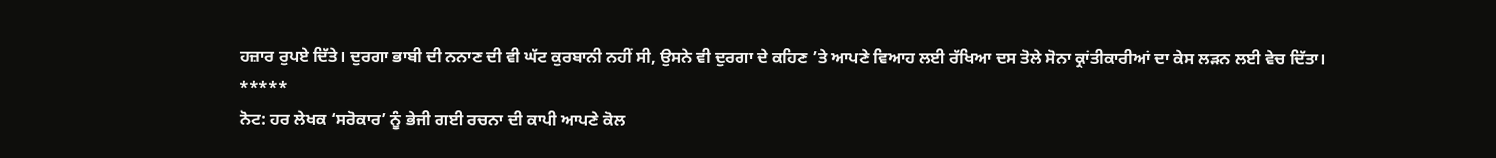ਹਜ਼ਾਰ ਰੁਪਏ ਦਿੱਤੇ। ਦੁਰਗਾ ਭਾਬੀ ਦੀ ਨਨਾਣ ਦੀ ਵੀ ਘੱਟ ਕੁਰਬਾਨੀ ਨਹੀਂ ਸੀ, ਉਸਨੇ ਵੀ ਦੁਰਗਾ ਦੇ ਕਹਿਣ ’ਤੇ ਆਪਣੇ ਵਿਆਹ ਲਈ ਰੱਖਿਆ ਦਸ ਤੋਲੇ ਸੋਨਾ ਕ੍ਰਾਂਤੀਕਾਰੀਆਂ ਦਾ ਕੇਸ ਲੜਨ ਲਈ ਵੇਚ ਦਿੱਤਾ।
*****
ਨੋਟ: ਹਰ ਲੇਖਕ ‘ਸਰੋਕਾਰ’ ਨੂੰ ਭੇਜੀ ਗਈ ਰਚਨਾ ਦੀ ਕਾਪੀ ਆਪਣੇ ਕੋਲ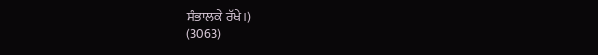ਸੰਭਾਲਕੇ ਰੱਖੇ।)
(3063)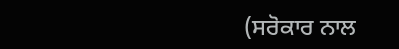(ਸਰੋਕਾਰ ਨਾਲ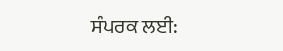ਸੰਪਰਕ ਲਈ: